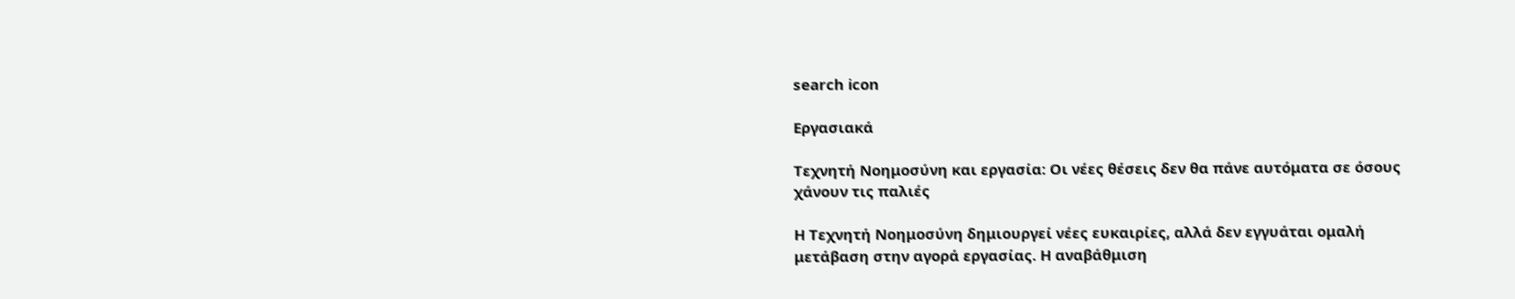search icon

Εργασιακά

Τεχνητή Νοημοσύνη και εργασία: Οι νέες θέσεις δεν θα πάνε αυτόματα σε όσους χάνουν τις παλιές

Η Τεχνητή Νοημοσύνη δημιουργεί νέες ευκαιρίες, αλλά δεν εγγυάται ομαλή μετάβαση στην αγορά εργασίας. Η αναβάθμιση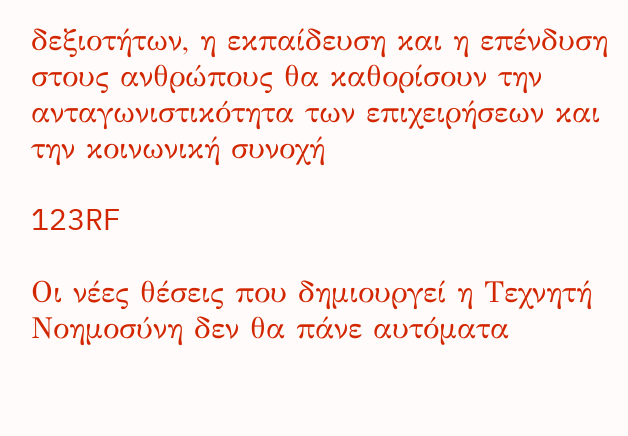δεξιοτήτων, η εκπαίδευση και η επένδυση στους ανθρώπους θα καθορίσουν την ανταγωνιστικότητα των επιχειρήσεων και την κοινωνική συνοχή

123RF

Οι νέες θέσεις που δημιουργεί η Τεχνητή Νοημοσύνη δεν θα πάνε αυτόματα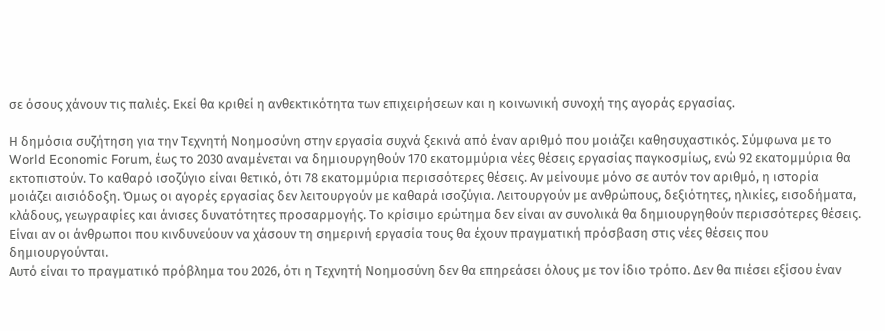σε όσους χάνουν τις παλιές. Εκεί θα κριθεί η ανθεκτικότητα των επιχειρήσεων και η κοινωνική συνοχή της αγοράς εργασίας.

Η δημόσια συζήτηση για την Τεχνητή Νοημοσύνη στην εργασία συχνά ξεκινά από έναν αριθμό που μοιάζει καθησυχαστικός. Σύμφωνα με το World Economic Forum, έως το 2030 αναμένεται να δημιουργηθούν 170 εκατομμύρια νέες θέσεις εργασίας παγκοσμίως, ενώ 92 εκατομμύρια θα εκτοπιστούν. Το καθαρό ισοζύγιο είναι θετικό, ότι 78 εκατομμύρια περισσότερες θέσεις. Αν μείνουμε μόνο σε αυτόν τον αριθμό, η ιστορία μοιάζει αισιόδοξη. Όμως οι αγορές εργασίας δεν λειτουργούν με καθαρά ισοζύγια. Λειτουργούν με ανθρώπους, δεξιότητες, ηλικίες, εισοδήματα, κλάδους, γεωγραφίες και άνισες δυνατότητες προσαρμογής. Το κρίσιμο ερώτημα δεν είναι αν συνολικά θα δημιουργηθούν περισσότερες θέσεις. Είναι αν οι άνθρωποι που κινδυνεύουν να χάσουν τη σημερινή εργασία τους θα έχουν πραγματική πρόσβαση στις νέες θέσεις που δημιουργούνται.
Αυτό είναι το πραγματικό πρόβλημα του 2026, ότι η Τεχνητή Νοημοσύνη δεν θα επηρεάσει όλους με τον ίδιο τρόπο. Δεν θα πιέσει εξίσου έναν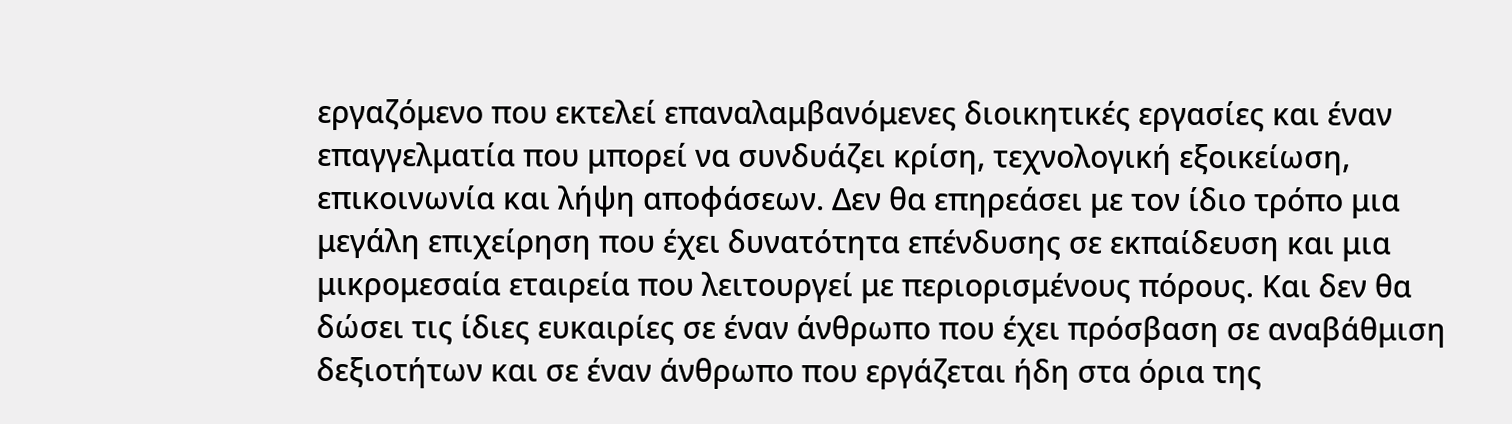εργαζόμενο που εκτελεί επαναλαμβανόμενες διοικητικές εργασίες και έναν επαγγελματία που μπορεί να συνδυάζει κρίση, τεχνολογική εξοικείωση, επικοινωνία και λήψη αποφάσεων. Δεν θα επηρεάσει με τον ίδιο τρόπο μια μεγάλη επιχείρηση που έχει δυνατότητα επένδυσης σε εκπαίδευση και μια μικρομεσαία εταιρεία που λειτουργεί με περιορισμένους πόρους. Και δεν θα δώσει τις ίδιες ευκαιρίες σε έναν άνθρωπο που έχει πρόσβαση σε αναβάθμιση δεξιοτήτων και σε έναν άνθρωπο που εργάζεται ήδη στα όρια της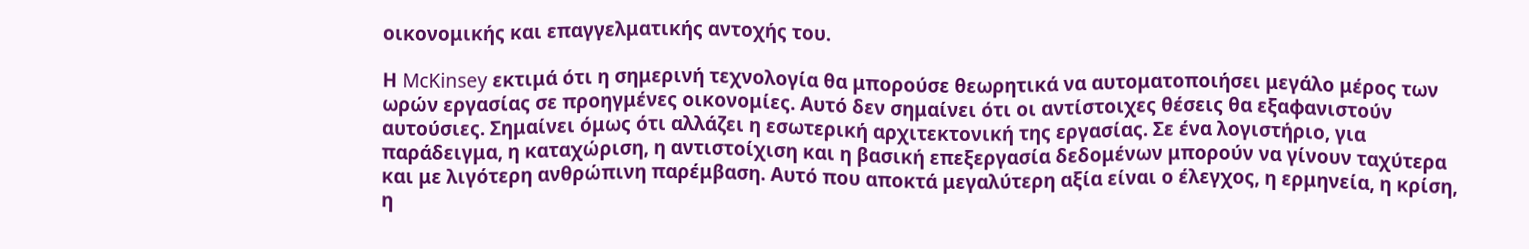οικονομικής και επαγγελματικής αντοχής του.

Η McKinsey εκτιμά ότι η σημερινή τεχνολογία θα μπορούσε θεωρητικά να αυτοματοποιήσει μεγάλο μέρος των ωρών εργασίας σε προηγμένες οικονομίες. Αυτό δεν σημαίνει ότι οι αντίστοιχες θέσεις θα εξαφανιστούν αυτούσιες. Σημαίνει όμως ότι αλλάζει η εσωτερική αρχιτεκτονική της εργασίας. Σε ένα λογιστήριο, για παράδειγμα, η καταχώριση, η αντιστοίχιση και η βασική επεξεργασία δεδομένων μπορούν να γίνουν ταχύτερα και με λιγότερη ανθρώπινη παρέμβαση. Αυτό που αποκτά μεγαλύτερη αξία είναι ο έλεγχος, η ερμηνεία, η κρίση, η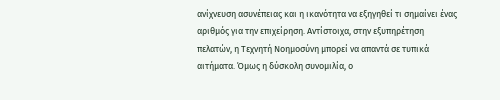ανίχνευση ασυνέπειας και η ικανότητα να εξηγηθεί τι σημαίνει ένας αριθμός για την επιχείρηση. Αντίστοιχα, στην εξυπηρέτηση πελατών, η Τεχνητή Νοημοσύνη μπορεί να απαντά σε τυπικά αιτήματα. Όμως η δύσκολη συνομιλία, ο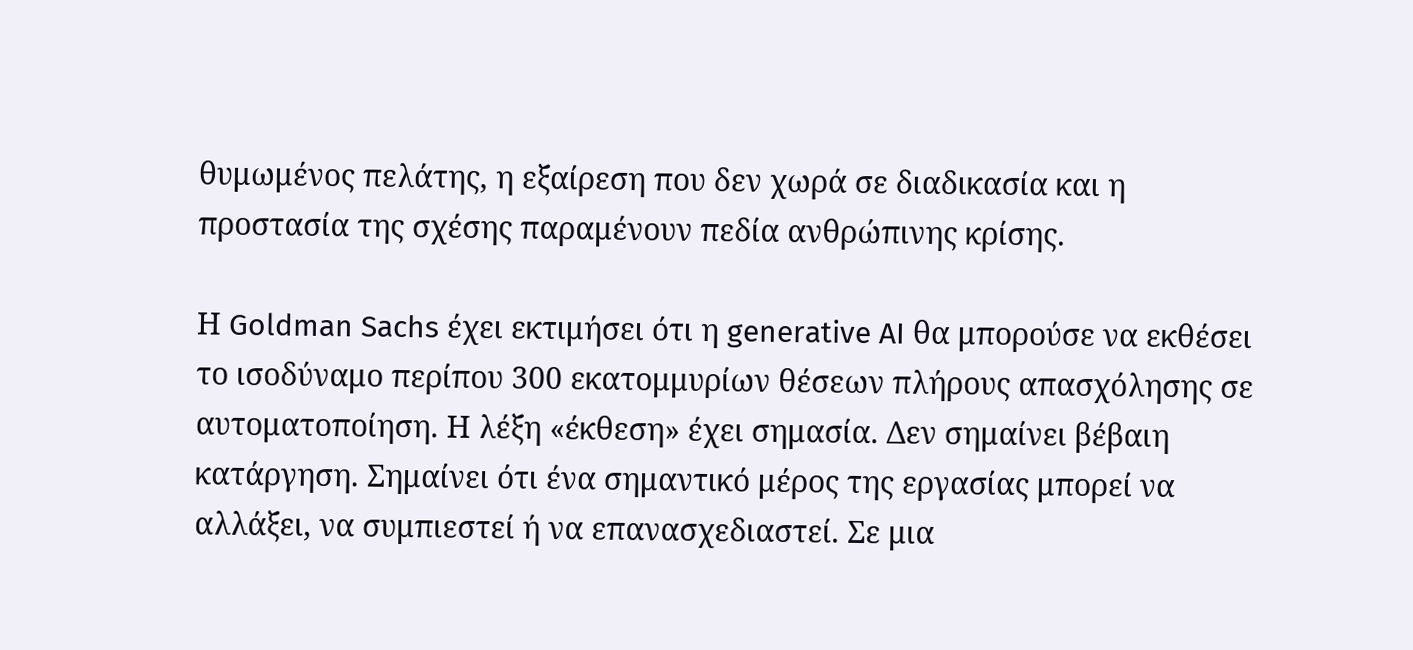θυμωμένος πελάτης, η εξαίρεση που δεν χωρά σε διαδικασία και η προστασία της σχέσης παραμένουν πεδία ανθρώπινης κρίσης.

Η Goldman Sachs έχει εκτιμήσει ότι η generative AI θα μπορούσε να εκθέσει το ισοδύναμο περίπου 300 εκατομμυρίων θέσεων πλήρους απασχόλησης σε αυτοματοποίηση. Η λέξη «έκθεση» έχει σημασία. Δεν σημαίνει βέβαιη κατάργηση. Σημαίνει ότι ένα σημαντικό μέρος της εργασίας μπορεί να αλλάξει, να συμπιεστεί ή να επανασχεδιαστεί. Σε μια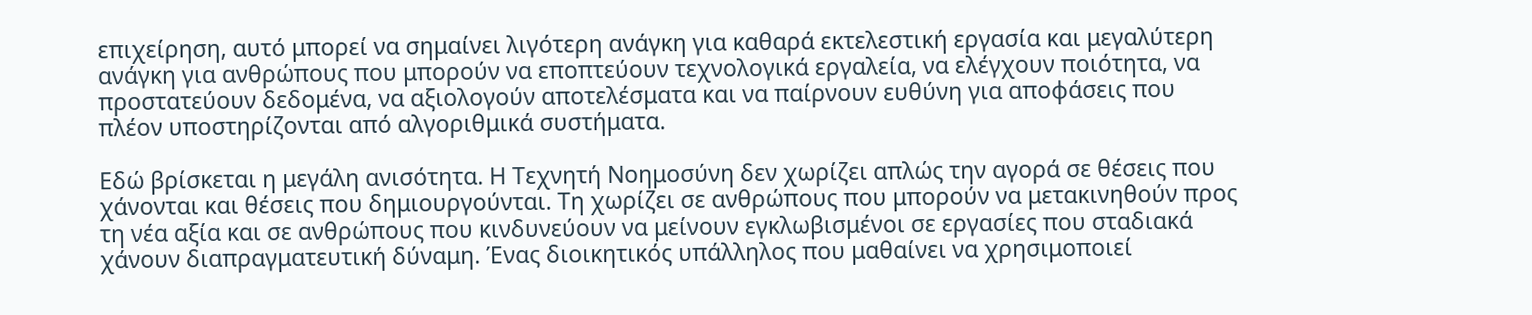επιχείρηση, αυτό μπορεί να σημαίνει λιγότερη ανάγκη για καθαρά εκτελεστική εργασία και μεγαλύτερη ανάγκη για ανθρώπους που μπορούν να εποπτεύουν τεχνολογικά εργαλεία, να ελέγχουν ποιότητα, να προστατεύουν δεδομένα, να αξιολογούν αποτελέσματα και να παίρνουν ευθύνη για αποφάσεις που πλέον υποστηρίζονται από αλγοριθμικά συστήματα.

Εδώ βρίσκεται η μεγάλη ανισότητα. Η Τεχνητή Νοημοσύνη δεν χωρίζει απλώς την αγορά σε θέσεις που χάνονται και θέσεις που δημιουργούνται. Τη χωρίζει σε ανθρώπους που μπορούν να μετακινηθούν προς τη νέα αξία και σε ανθρώπους που κινδυνεύουν να μείνουν εγκλωβισμένοι σε εργασίες που σταδιακά χάνουν διαπραγματευτική δύναμη. Ένας διοικητικός υπάλληλος που μαθαίνει να χρησιμοποιεί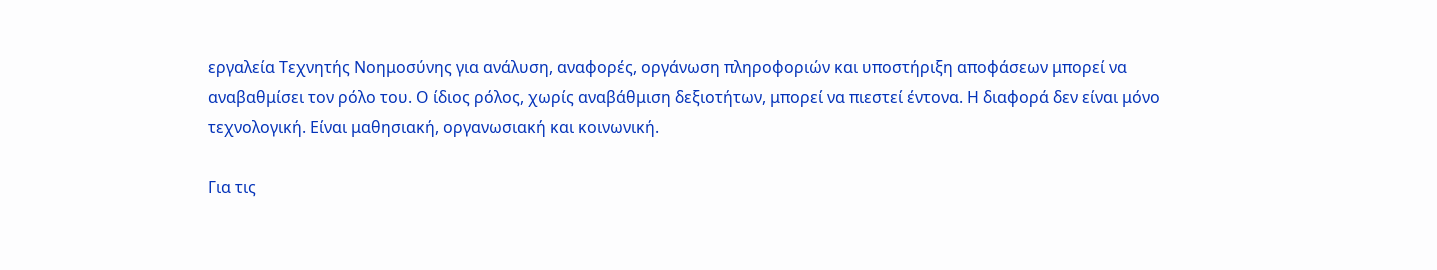εργαλεία Τεχνητής Νοημοσύνης για ανάλυση, αναφορές, οργάνωση πληροφοριών και υποστήριξη αποφάσεων μπορεί να αναβαθμίσει τον ρόλο του. Ο ίδιος ρόλος, χωρίς αναβάθμιση δεξιοτήτων, μπορεί να πιεστεί έντονα. Η διαφορά δεν είναι μόνο τεχνολογική. Είναι μαθησιακή, οργανωσιακή και κοινωνική.

Για τις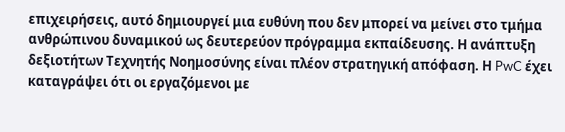επιχειρήσεις, αυτό δημιουργεί μια ευθύνη που δεν μπορεί να μείνει στο τμήμα ανθρώπινου δυναμικού ως δευτερεύον πρόγραμμα εκπαίδευσης. Η ανάπτυξη δεξιοτήτων Τεχνητής Νοημοσύνης είναι πλέον στρατηγική απόφαση. Η PwC έχει καταγράψει ότι οι εργαζόμενοι με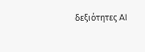δεξιότητες AI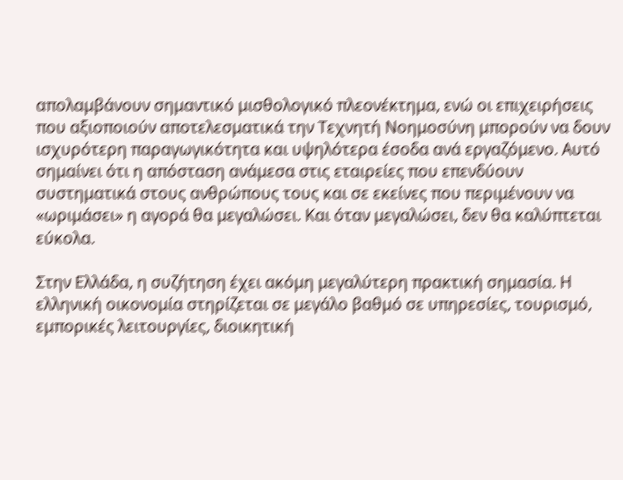απολαμβάνουν σημαντικό μισθολογικό πλεονέκτημα, ενώ οι επιχειρήσεις που αξιοποιούν αποτελεσματικά την Τεχνητή Νοημοσύνη μπορούν να δουν ισχυρότερη παραγωγικότητα και υψηλότερα έσοδα ανά εργαζόμενο. Αυτό σημαίνει ότι η απόσταση ανάμεσα στις εταιρείες που επενδύουν συστηματικά στους ανθρώπους τους και σε εκείνες που περιμένουν να «ωριμάσει» η αγορά θα μεγαλώσει. Και όταν μεγαλώσει, δεν θα καλύπτεται εύκολα.

Στην Ελλάδα, η συζήτηση έχει ακόμη μεγαλύτερη πρακτική σημασία. Η ελληνική οικονομία στηρίζεται σε μεγάλο βαθμό σε υπηρεσίες, τουρισμό, εμπορικές λειτουργίες, διοικητική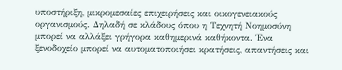υποστήριξη, μικρομεσαίες επιχειρήσεις και οικογενειακούς οργανισμούς. Δηλαδή σε κλάδους όπου η Τεχνητή Νοημοσύνη μπορεί να αλλάξει γρήγορα καθημερινά καθήκοντα. Ένα ξενοδοχείο μπορεί να αυτοματοποιήσει κρατήσεις, απαντήσεις και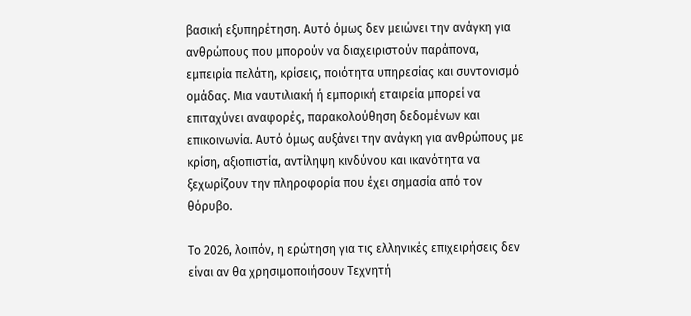βασική εξυπηρέτηση. Αυτό όμως δεν μειώνει την ανάγκη για ανθρώπους που μπορούν να διαχειριστούν παράπονα, εμπειρία πελάτη, κρίσεις, ποιότητα υπηρεσίας και συντονισμό ομάδας. Μια ναυτιλιακή ή εμπορική εταιρεία μπορεί να επιταχύνει αναφορές, παρακολούθηση δεδομένων και επικοινωνία. Αυτό όμως αυξάνει την ανάγκη για ανθρώπους με κρίση, αξιοπιστία, αντίληψη κινδύνου και ικανότητα να ξεχωρίζουν την πληροφορία που έχει σημασία από τον θόρυβο.

Το 2026, λοιπόν, η ερώτηση για τις ελληνικές επιχειρήσεις δεν είναι αν θα χρησιμοποιήσουν Τεχνητή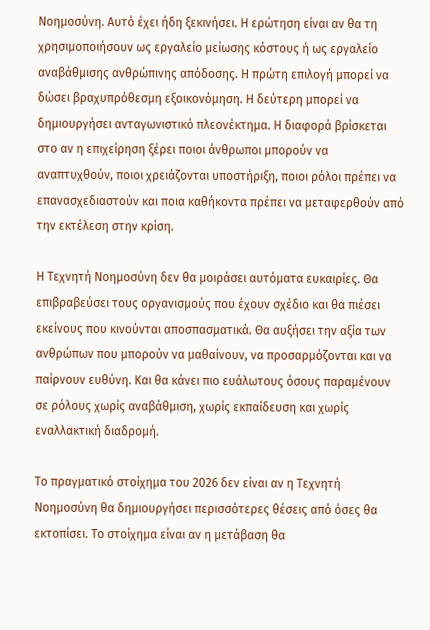Νοημοσύνη. Αυτό έχει ήδη ξεκινήσει. Η ερώτηση είναι αν θα τη χρησιμοποιήσουν ως εργαλείο μείωσης κόστους ή ως εργαλείο αναβάθμισης ανθρώπινης απόδοσης. Η πρώτη επιλογή μπορεί να δώσει βραχυπρόθεσμη εξοικονόμηση. Η δεύτερη μπορεί να δημιουργήσει ανταγωνιστικό πλεονέκτημα. Η διαφορά βρίσκεται στο αν η επιχείρηση ξέρει ποιοι άνθρωποι μπορούν να αναπτυχθούν, ποιοι χρειάζονται υποστήριξη, ποιοι ρόλοι πρέπει να επανασχεδιαστούν και ποια καθήκοντα πρέπει να μεταφερθούν από την εκτέλεση στην κρίση.

Η Τεχνητή Νοημοσύνη δεν θα μοιράσει αυτόματα ευκαιρίες. Θα επιβραβεύσει τους οργανισμούς που έχουν σχέδιο και θα πιέσει εκείνους που κινούνται αποσπασματικά. Θα αυξήσει την αξία των ανθρώπων που μπορούν να μαθαίνουν, να προσαρμόζονται και να παίρνουν ευθύνη. Και θα κάνει πιο ευάλωτους όσους παραμένουν σε ρόλους χωρίς αναβάθμιση, χωρίς εκπαίδευση και χωρίς εναλλακτική διαδρομή.

Το πραγματικό στοίχημα του 2026 δεν είναι αν η Τεχνητή Νοημοσύνη θα δημιουργήσει περισσότερες θέσεις από όσες θα εκτοπίσει. Το στοίχημα είναι αν η μετάβαση θα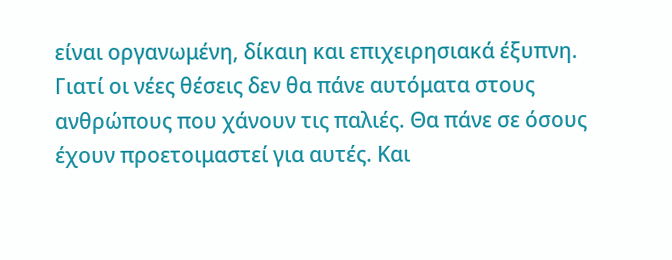είναι οργανωμένη, δίκαιη και επιχειρησιακά έξυπνη. Γιατί οι νέες θέσεις δεν θα πάνε αυτόματα στους ανθρώπους που χάνουν τις παλιές. Θα πάνε σε όσους έχουν προετοιμαστεί για αυτές. Και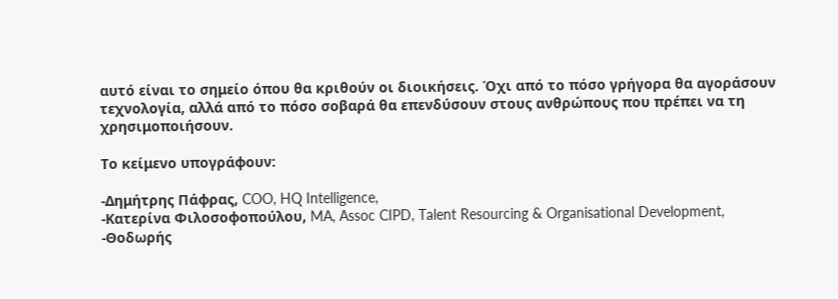αυτό είναι το σημείο όπου θα κριθούν οι διοικήσεις. Όχι από το πόσο γρήγορα θα αγοράσουν τεχνολογία, αλλά από το πόσο σοβαρά θα επενδύσουν στους ανθρώπους που πρέπει να τη χρησιμοποιήσουν.

Το κείμενο υπογράφουν:

-Δημήτρης Πάφρας, COO, HQ Intelligence,
-Κατερίνα Φιλοσοφοπούλου, MA, Assoc CIPD, Talent Resourcing & Organisational Development,
-Θοδωρής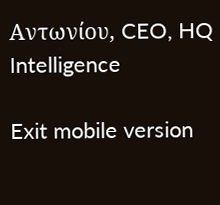Αντωνίου, CEO, HQ Intelligence

Exit mobile version